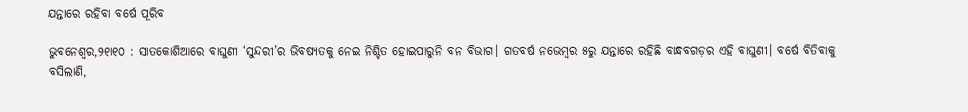ଯନ୍ତାରେ ରହିବା ବର୍ଷେ ପୂରିବ

ଭୁବନେଶ୍ୱର,୨୧ା୧୦ : ସାତକୋଶିଆରେ ବାଘୁଣୀ ‘ସୁନ୍ଦରୀ’ର ଭିବଷ୍ୟତକୁ ନେଇ ନିଶ୍ଚିତ ହୋଇପାରୁନି ବନ ବିଭାଗ। ଗତବର୍ଷ ନଭେମ୍ବର ୫ରୁ ଯନ୍ତାରେ ରହିଛି ବାନ୍ଧବଗଡ଼ର ଏହି ବାଘୁଣୀ। ବର୍ଷେ ବିତିବାକୁ ବସିଲାଣି,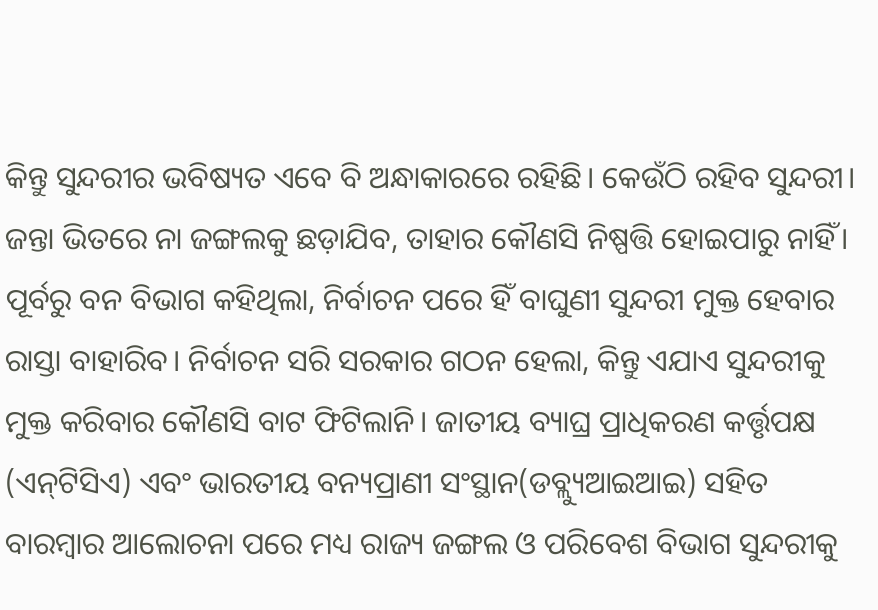କିନ୍ତୁ ସୁନ୍ଦରୀର ଭବିଷ୍ୟତ ଏବେ ବି ଅନ୍ଧାକାରରେ ରହିଛି। କେଉଁଠି ରହିବ ସୁନ୍ଦରୀ। ଜନ୍ତା ଭିତରେ ନା ଜଙ୍ଗଲକୁ ଛଡ଼ାଯିବ, ତାହାର କୌଣସି ନିଷ୍ପତ୍ତି ହୋଇପାରୁ ନାହିଁ। ପୂର୍ବରୁ ବନ ବିଭାଗ କହିଥିଲା, ନିର୍ବାଚନ ପରେ ହିଁ ବାଘୁଣୀ ସୁନ୍ଦରୀ ମୁକ୍ତ ହେବାର ରାସ୍ତା ବାହାରିବ। ନିର୍ବାଚନ ସରି ସରକାର ଗଠନ ହେଲା, କିନ୍ତୁ ଏଯାଏ ସୁନ୍ଦରୀକୁ ମୁକ୍ତ କରିବାର କୌଣସି ବାଟ ଫିଟିଲାନି। ଜାତୀୟ ବ୍ୟାଘ୍ର ପ୍ରାଧିକରଣ କର୍ତ୍ତୃପକ୍ଷ (ଏନ୍‌ଟିସିଏ) ଏବଂ ଭାରତୀୟ ବନ୍ୟପ୍ରାଣୀ ସଂସ୍ଥାନ(ଡବ୍ଲ୍ୟୁଆଇଆଇ) ସହିତ ବାରମ୍ବାର ଆଲୋଚନା ପରେ ମଧ୍ୟ ରାଜ୍ୟ ଜଙ୍ଗଲ ଓ ପରିବେଶ ବିଭାଗ ସୁନ୍ଦରୀକୁ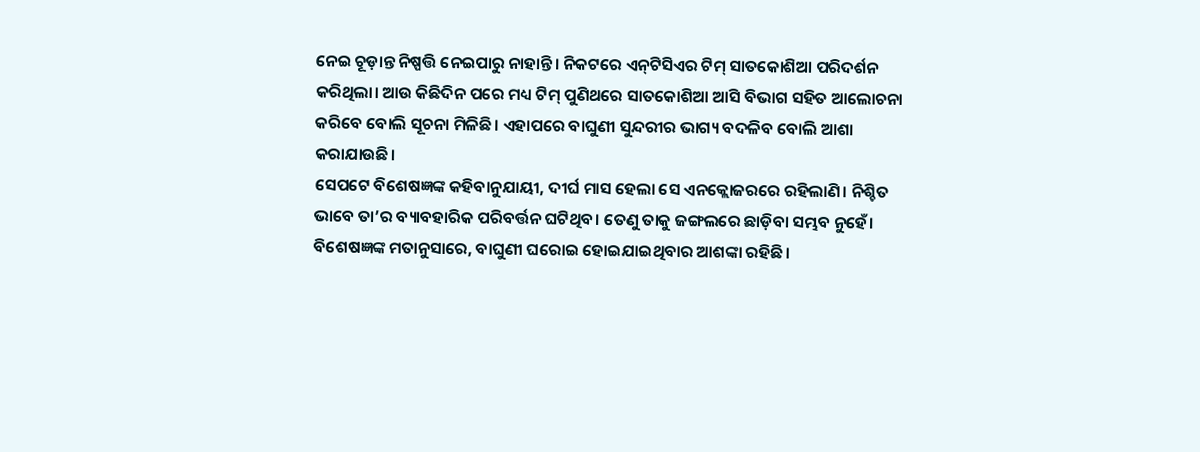ନେଇ ଚୂଡ଼ାନ୍ତ ନିଷ୍ପତ୍ତି ନେଇପାରୁ ନାହାନ୍ତି। ନିକଟରେ ଏନ୍‌ଟିସିଏର ଟିମ୍‌ ସାତକୋଶିଆ ପରିଦର୍ଶନ କରିଥିଲା। ଆଉ କିଛିଦିନ ପରେ ମଧ୍ୟ ଟିମ୍‌ ପୁଣିଥରେ ସାତକୋଶିଆ ଆସି ବିଭାଗ ସହିତ ଆଲୋଚନା କରିବେ ବୋଲି ସୂଚନା ମିଳିଛି। ଏହାପରେ ବାଘୁଣୀ ସୁନ୍ଦରୀର ଭାଗ୍ୟ ବଦଳିବ ବୋଲି ଆଶା କରାଯାଉଛି।
ସେପଟେ ବିଶେଷଜ୍ଞଙ୍କ କହିବାନୁଯାୟୀ, ଦୀର୍ଘ ମାସ ହେଲା ସେ ଏନକ୍ଲୋଜରରେ ରହିଲାଣି। ନିଶ୍ଚିତ ଭାବେ ତା’ର ବ୍ୟାବହାରିକ ପରିବର୍ତ୍ତନ ଘଟିଥିବ। ତେଣୁ ତାକୁ ଜଙ୍ଗଲରେ ଛାଡ଼ିବା ସମ୍ଭବ ନୁହେଁ। ବିଶେଷଜ୍ଞଙ୍କ ମତାନୁସାରେ, ବାଘୁଣୀ ଘରୋଇ ହୋଇଯାଇଥିବାର ଆଶଙ୍କା ରହିଛି।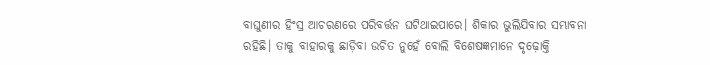ବାଘୁଣୀର ହିଂସ୍ର ଆଚରଣରେ ପରିବର୍ତ୍ତନ ଘଟିଥାଇପାରେ। ଶିକାର ଭୁଲିଯିବାର ସମ୍ଭାବନା ରହିଛି। ତାକୁ ବାହାରକୁ ଛାଡ଼ିବା ଉଚିତ ନୁହେଁ ବୋଲି ବିଶେଷଜ୍ଞମାନେ ଦୃଢ଼ୋକ୍ତି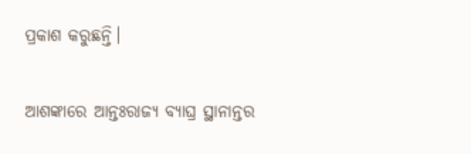ପ୍ରକାଶ କରୁଛନ୍ତି।

ଆଶଙ୍କାରେ ଆନ୍ତଃରାଜ୍ୟ ବ୍ୟାଘ୍ର ସ୍ଥାନାନ୍ତର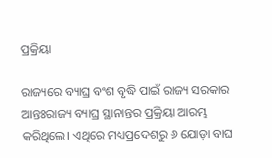ପ୍ରକ୍ରିୟା

ରାଜ୍ୟରେ ବ୍ୟାଘ୍ର ବଂଶ ବୃଦ୍ଧି ପାଇଁ ରାଜ୍ୟ ସରକାର ଆନ୍ତଃରାଜ୍ୟ ବ୍ୟାଘ୍ର ସ୍ଥାନାନ୍ତର ପ୍ରକ୍ରିୟା ଆରମ୍ଭ କରିଥିଲେ। ଏଥିରେ ମଧ୍ୟପ୍ରଦେଶରୁ ୬ ଯୋଡ଼ା ବାଘ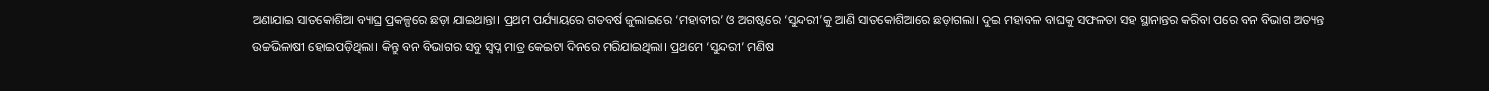ଅଣାଯାଇ ସାତକୋଶିଆ ବ୍ୟାଘ୍ର ପ୍ରକଳ୍ପରେ ଛଡ଼ା ଯାଇଥାନ୍ତା। ପ୍ରଥମ ପର୍ଯ୍ୟାୟରେ ଗତବର୍ଷ ଜୁଲାଇରେ ‘ମହାବୀର’ ଓ ଅଗଷ୍ଟରେ ‘ସୁନ୍ଦରୀ’କୁ ଆଣି ସାତକୋଶିଆରେ ଛଡ଼ାଗଲା। ଦୁଇ ମହାବଳ ବାଘକୁ ସଫଳତା ସହ ସ୍ଥାନାନ୍ତର କରିବା ପରେ ବନ ବିଭାଗ ଅତ୍ୟନ୍ତ ଉଚ୍ଚଭିଳାଷୀ ହୋଇପଡ଼ିଥିଲା। କିନ୍ତୁ ବନ ବିଭାଗର ସବୁ ସ୍ବପ୍ନ ମାତ୍ର କେଇଟା ଦିନରେ ମରିଯାଇଥିଲା। ପ୍ରଥମେ ‘ସୁନ୍ଦରୀ’ ମଣିଷ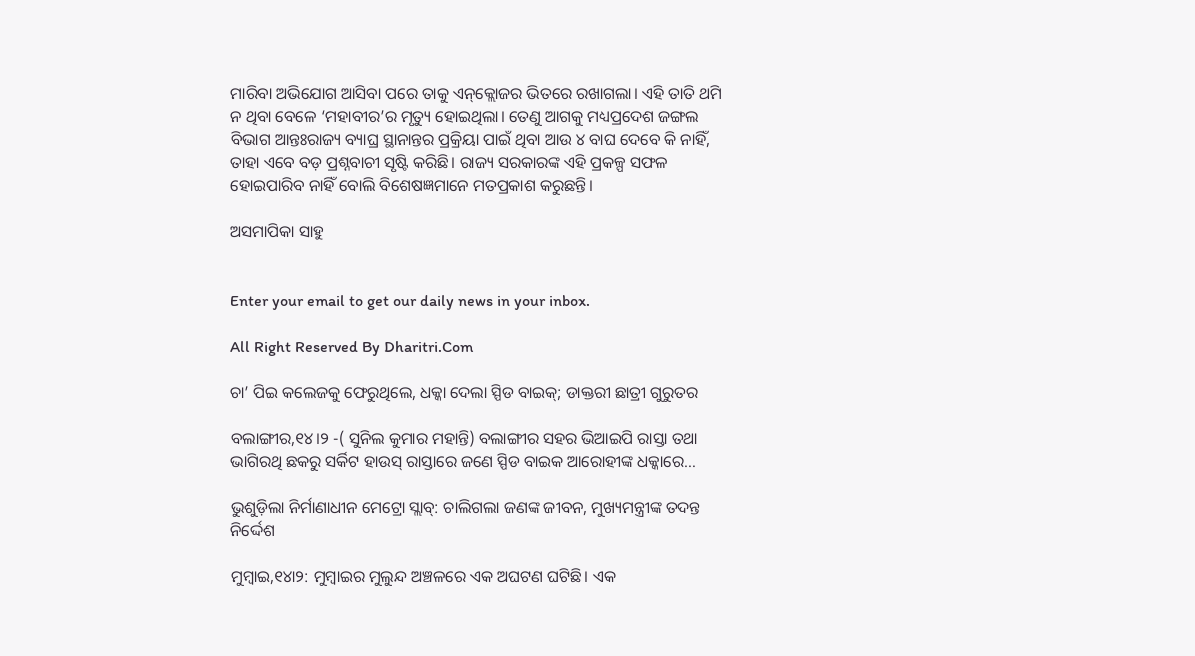ମାରିବା ଅଭିଯୋଗ ଆସିବା ପରେ ତାକୁ ଏନ୍‌କ୍ଲୋଜର ଭିତରେ ରଖାଗଲା। ଏହି ତାତି ଥମି ନ ଥିବା ବେଳେ ‘ମହାବୀର’ର ମୃତ୍ୟୁ ହୋଇଥିଲା। ତେଣୁ ଆଗକୁ ମଧ୍ୟପ୍ରଦେଶ ଜଙ୍ଗଲ ବିଭାଗ ଆନ୍ତଃରାଜ୍ୟ ବ୍ୟାଘ୍ର ସ୍ଥାନାନ୍ତର ପ୍ରକ୍ରିୟା ପାଇଁ ଥିବା ଆଉ ୪ ବାଘ ଦେବେ କି ନାହିଁ, ତାହା ଏବେ ବଡ଼ ପ୍ରଶ୍ନବାଚୀ ସୃଷ୍ଟି କରିଛି। ରାଜ୍ୟ ସରକାରଙ୍କ ଏହି ପ୍ରକଳ୍ପ ସଫଳ ହୋଇପାରିବ ନାହିଁ ବୋଲି ବିଶେଷଜ୍ଞମାନେ ମତପ୍ରକାଶ କରୁଛନ୍ତି।

ଅସମାପିକା ସାହୁ


Enter your email to get our daily news in your inbox.

All Right Reserved By Dharitri.Com

ଚା’ ପିଇ କଲେଜକୁ ଫେରୁଥିଲେ, ଧକ୍କା ଦେଲା ସ୍ପିଡ ବାଇକ୍‌; ଡାକ୍ତରୀ ଛାତ୍ରୀ ଗୁରୁତର

ବଲାଙ୍ଗୀର,୧୪।୨ -( ସୁନିଲ କୁମାର ମହାନ୍ତି) ବଲାଙ୍ଗୀର ସହର ଭିଆଇପି ରାସ୍ତା ତଥା ଭାଗିରଥି ଛକରୁ ସର୍କିଟ ହାଉସ୍ ରାସ୍ତାରେ ଜଣେ ସ୍ପିଡ ବାଇକ ଆରୋହୀଙ୍କ ଧକ୍କାରେ…

ଭୁଶୁଡ଼ିଲା ନିର୍ମାଣାଧୀନ ମେଟ୍ରୋ ସ୍ଲାବ୍‌: ଚାଲିଗଲା ଜଣଙ୍କ ଜୀବନ, ମୁଖ୍ୟମନ୍ତ୍ରୀଙ୍କ ତଦନ୍ତ ନିର୍ଦ୍ଦେଶ

ମୁମ୍ବାଇ,୧୪ା୨: ମୁମ୍ବାଇର ମୁଲୁନ୍ଦ ଅଞ୍ଚଳରେ ଏକ ଅଘଟଣ ଘଟିଛି। ଏକ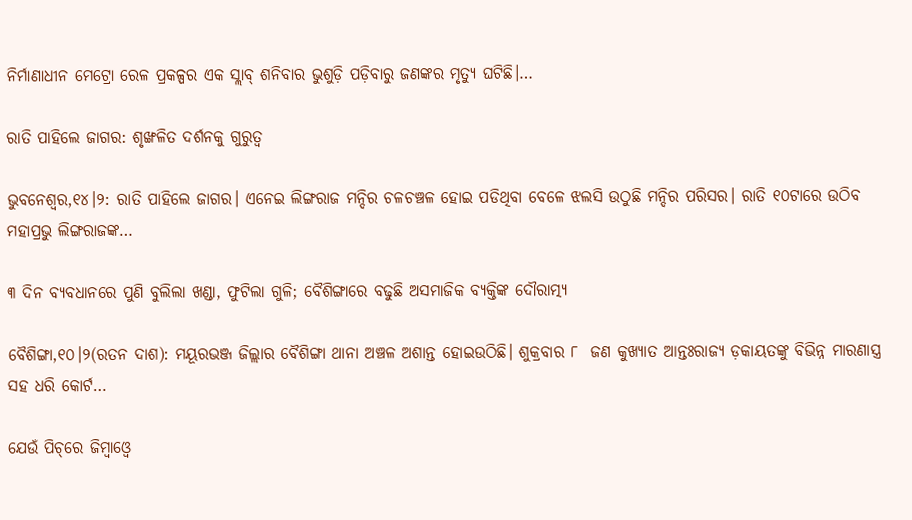ନିର୍ମାଣାଧୀନ ମେଟ୍ରୋ ରେଳ ପ୍ରକଳ୍ପର ଏକ ସ୍ଲାବ୍‌ ଶନିବାର ଭୁଶୁଡ଼ି ପଡ଼ିବାରୁ ଜଣଙ୍କର ମୃତ୍ୟୁ ଘଟିଛି।…

ରାତି ପାହିଲେ ଜାଗର: ଶୃଙ୍ଖଳିତ ଦର୍ଶନକୁ ଗୁରୁତ୍ୱ

ଭୁବନେଶ୍ୱର,୧୪।୨: ରାତି ପାହିଲେ ଜାଗର। ଏନେଇ ଲିଙ୍ଗରାଜ ମନ୍ଦିର ଚଳଚଞ୍ଚଳ ହୋଇ ପଡିଥିବା ବେଳେ ଝଲସି ଉଠୁଛି ମନ୍ଦିର ପରିସର। ରାତି ୧୦ଟାରେ ଉଠିବ ମହାପ୍ରଭୁ ଲିଙ୍ଗରାଜଙ୍କ…

୩ ଦିନ ବ୍ୟବଧାନରେ ପୁଣି ବୁଲିଲା ଖଣ୍ଡା, ଫୁଟିଲା ଗୁଳି; ବୈଶିଙ୍ଗାରେ ବଢୁଛି ଅସମାଜିକ ବ୍ୟକ୍ତିଙ୍କ ଦୌରାତ୍ମ୍ୟ

ବୈଶିଙ୍ଗା,୧୦।୨(ରତନ ଦାଶ): ମୟୂରଭଞ୍ଜ ଜିଲ୍ଲାର ବୈଶିଙ୍ଗା ଥାନା ଅଞ୍ଚଳ ଅଶାନ୍ତ ହୋଇଉଠିଛି। ଶୁକ୍ରବାର ୮  ଜଣ କୁଖ୍ୟାତ ଆନ୍ତଃରାଜ୍ୟ ଡ଼କାୟତଙ୍କୁ ବିଭିନ୍ନ ମାରଣାସ୍ତ୍ର ସହ ଧରି କୋର୍ଟ…

ଯେଉଁ ପିଚ୍‌ରେ ଜିମ୍ବାଓ୍ବେ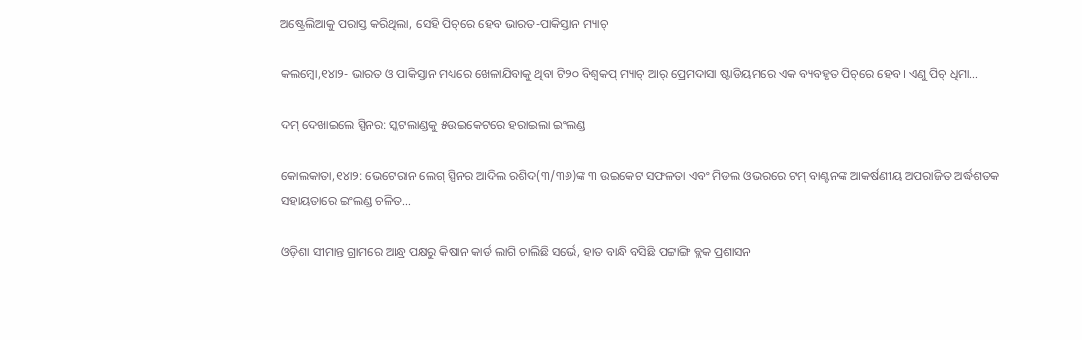ଅଷ୍ଟ୍ରେଲିଆକୁ ପରାସ୍ତ କରିଥିଲା, ସେହି ପିଚ୍‌ରେ ହେବ ଭାରତ-ପାକିସ୍ତାନ ମ୍ୟାଚ୍‌

କଲମ୍ବୋ,୧୪ା୨- ଭାରତ ଓ ପାକିସ୍ତାନ ମଧ୍ୟରେ ଖେଳାଯିବାକୁ ଥିବା ଟି୨୦ ବିଶ୍ୱକପ୍‌ ମ୍ୟାଚ୍‌ ଆର୍‌ ପ୍ରେମଦାସା ଷ୍ଟାଡିୟମରେ ଏକ ବ୍ୟବହୃତ ପିଚ୍‌ରେ ହେବ। ଏଣୁ ପିଚ୍‌ ଧିମା…

ଦମ୍‌ ଦେଖାଇଲେ ସ୍ପିନର: ସ୍କଟଲାଣ୍ଡକୁ ୫ଉଇକେଟରେ ହରାଇଲା ଇଂଲଣ୍ଡ

କୋଲକାତା,୧୪ା୨: ଭେଟେରାନ ଲେଗ୍‌ ସ୍ପିନର ଆଦିଲ ରଶିଦ(୩/୩୬)ଙ୍କ ୩ ଉଇକେଟ ସଫଳତା ଏବଂ ମିଡଲ ଓଭରରେ ଟମ୍‌ ବାଣ୍ଟନଙ୍କ ଆକର୍ଷଣୀୟ ଅପରାଜିତ ଅର୍ଦ୍ଧଶତକ ସହାୟତାରେ ଇଂଲଣ୍ଡ ଚଳିତ…

ଓଡ଼ିଶା ସୀମାନ୍ତ ଗ୍ରାମରେ ଆନ୍ଧ୍ର ପକ୍ଷରୁ କିଷାନ କାର୍ଡ ଲାଗି ଚାଲିଛି ସର୍ଭେ, ହାତ ବାନ୍ଧି ବସିଛି ପଟ୍ଟାଙ୍ଗି ବ୍ଲକ ପ୍ରଶାସନ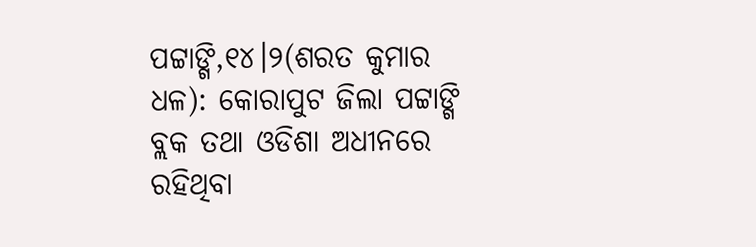ପଟ୍ଟାଙ୍ଗି,୧୪।୨(ଶରତ କୁମାର ଧଳ): କୋରାପୁଟ ଜିଲା ପଟ୍ଟାଙ୍ଗି ବ୍ଲକ ତଥା ଓଡିଶା ଅଧୀନରେ ରହିଥିବା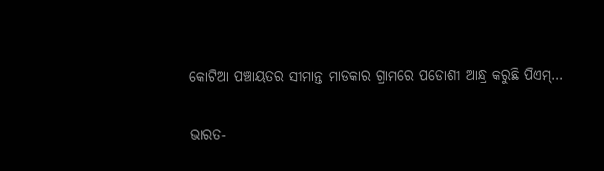କୋଟିଆ ପଞ୍ଚାୟତର ସୀମାନ୍ତ ମାଡକାର ଗ୍ରାମରେ ପଡୋଶୀ ଆନ୍ଧ୍ର କରୁଛି ପିଏମ୍…

ଭାରତ-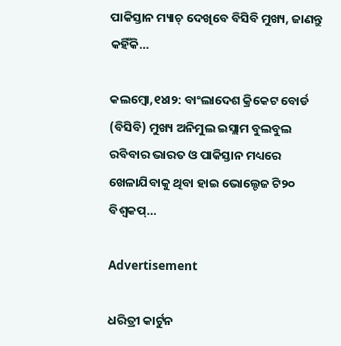ପାକିସ୍ତାନ ମ୍ୟାଚ୍‌ ଦେଖିବେ ବିସିବି ମୁଖ୍ୟ, ଜାଣନ୍ତୁ କହିଁକି…

କଲମ୍ବୋ,୧୪ା୨: ବାଂଲାଦେଶ କ୍ରିକେଟ ବୋର୍ଡ (ବିସିବି) ମୁଖ୍ୟ ଅନିମୁଲ ଇସ୍ଲାମ ବୁଲବୁଲ ରବିବାର ଭାରତ ଓ ପାକିସ୍ତାନ ମଧ୍ୟରେ ଖେଳାଯିବାକୁ ଥିବା ହାଇ ଭୋଲ୍ଟେଜ ଟି୨୦ ବିଶ୍ୱକପ୍‌…

Advertisement

ଧରିତ୍ରୀ କାର୍ଟୁନ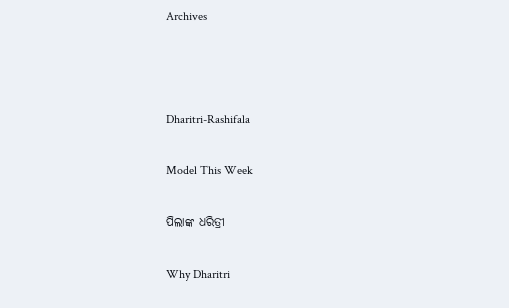Archives



Dharitri-Rashifala

Model This Week

ପିଲାଙ୍କ ଧରିତ୍ରୀ

Why Dharitri